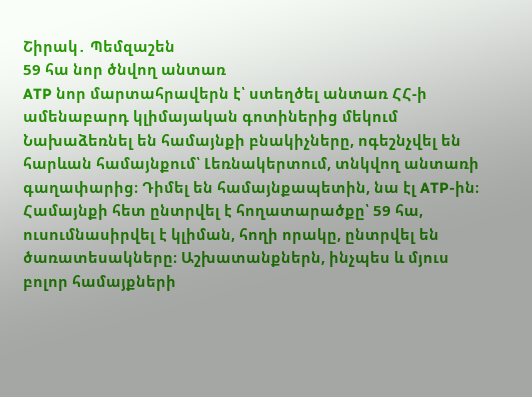Շիրակ․ Պեմզաշեն
59 հա նոր ծնվող անտառ
ATP նոր մարտահրավերն է՝ ստեղծել անտառ ՀՀ-ի ամենաբարդ կլիմայական գոտիներից մեկում
Նախաձեռնել են համայնքի բնակիչները, ոգեշնչվել են հարևան համայնքում՝ Լեռնակերտում, տնկվող անտառի գաղափարից։ Դիմել են համայնքապետին, նա էլ ATP-ին։ Համայնքի հետ ընտրվել է հողատարածքը՝ 59 հա, ուսումնասիրվել է կլիման, հողի որակը, ընտրվել են ծառատեսակները։ Աշխատանքներն, ինչպես և մյուս բոլոր համայքների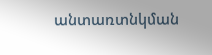անտառտնկման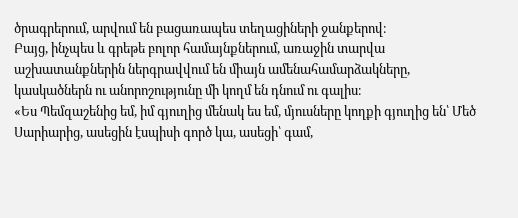ծրագրերում, արվում են բացառապես տեղացիների ջանքերով։
Բայց, ինչպես և գրեթե բոլոր համայնքներում, առաջին տարվա աշխատանքներին ներգրավվում են միայն ամենահամարձակները, կասկածներն ու անորոշությունը մի կողմ են դնում ու գալիս։
«Ես Պեմզաշենից եմ, իմ գյուղից մենակ ես եմ, մյուսները կողքի գյուղից են՝ Մեծ Սարիարից, ասեցին էսպիսի գործ կա, ասեցի՝ գամ,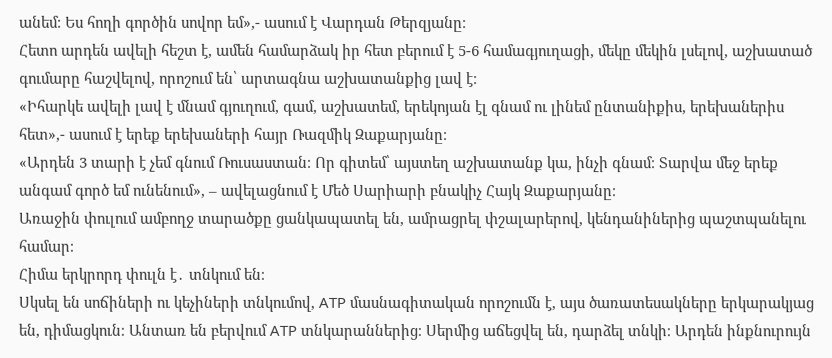անեմ։ Ես հողի գործին սովոր եմ»,- ասում է Վարդան Թերզյանը։
Հետո արդեն ավելի հեշտ է, ամեն համարձակ իր հետ բերում է 5-6 համագյուղացի, մեկը մեկին լսելով, աշխատած գումարը հաշվելով, որոշում են՝ արտագնա աշխատանքից լավ է։
«Իհարկե ավելի լավ է մնամ գյուղում, գամ, աշխատեմ, երեկոյան էլ գնամ ու լինեմ ընտանիքիս, երեխաներիս հետ»,- ասում է երեք երեխաների հայր Ռազմիկ Զաքարյանը։
«Արդեն 3 տարի է չեմ գնում Ռուսաստան։ Որ գիտեմ՝ այստեղ աշխատանք կա, ինչի գնամ։ Տարվա մեջ երեք անգամ գործ եմ ունենում», – ավելացնում է Մեծ Սարիարի բնակիչ Հայկ Զաքարյանը։
Առաջին փուլում ամբողջ տարածքը ցանկապատել են, ամրացրել փշալարերով, կենդանիներից պաշտպանելու համար։
Հիմա երկրորդ փուլն է․ տնկում են։
Սկսել են սոճիների ու կեչիների տնկումով, ATP մասնագիտական որոշումն է, այս ծառատեսակները երկարակյաց են, դիմացկուն։ Անտառ են բերվում ATP տնկարաններից։ Սերմից աճեցվել են, դարձել տնկի։ Արդեն ինքնուրույն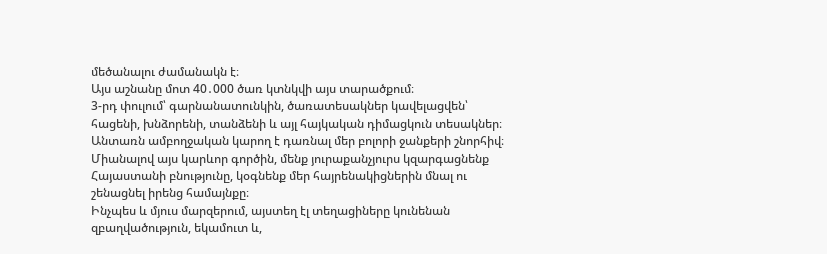մեծանալու ժամանակն է։
Այս աշնանը մոտ 40․000 ծառ կտնկվի այս տարածքում։
3-րդ փուլում՝ գարնանատունկին, ծառատեսակներ կավելացվեն՝ հացենի, խնձորենի, տանձենի և այլ հայկական դիմացկուն տեսակներ։
Անտառն ամբողջական կարող է դառնալ մեր բոլորի ջանքերի շնորհիվ։
Միանալով այս կարևոր գործին, մենք յուրաքանչյուրս կզարգացնենք Հայաստանի բնությունը, կօգնենք մեր հայրենակիցներին մնալ ու շենացնել իրենց համայնքը։
Ինչպես և մյուս մարզերում, այստեղ էլ տեղացիները կունենան զբաղվածություն, եկամուտ և,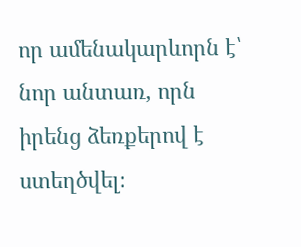որ ամենակարևորն է՝ նոր անտառ, որն իրենց ձեռքերով է ստեղծվել։